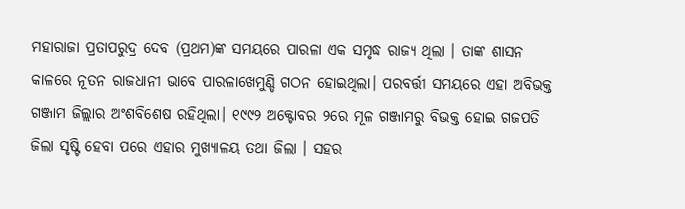ମହାରାଜା ପ୍ରତାପରୁଦ୍ର ଦେବ (ପ୍ରଥମ)ଙ୍କ ସମୟରେ ପାରଳା ଏକ ସମୃଦ୍ଧ ରାଜ୍ୟ ଥିଲା । ତାଙ୍କ ଶାସନ କାଳରେ ନୂତନ ରାଜଧାନୀ ଭାବେ ପାରଳାଖେମୁଣ୍ଡି ଗଠନ ହୋଇଥିଲା। ପରବର୍ତ୍ତୀ ସମୟରେ ଏହା ଅବିଭକ୍ତ ଗଞ୍ଜାମ ଜିଲ୍ଲାର ଅଂଶବିଶେଷ ରହିଥିଲା। ୧୯୯୨ ଅକ୍ଟୋବର ୨ରେ ମୂଳ ଗଞ୍ଜାମରୁ ବିଭକ୍ତ ହୋଇ ଗଜପତି ଜିଲା ସୃଷ୍ଟି ହେବା ପରେ ଏହାର ମୁଖ୍ୟାଳୟ ତଥା ଜିଲା । ସହର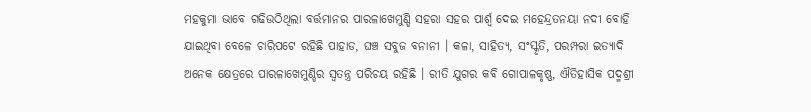ମହକୁମା ଭାବେ ଗଢିଉଠିଥିଲା ବର୍ତ୍ତମାନର ପାରଳାଖେମୁଣ୍ଡି ସହରା ସହର ପାର୍ଶ୍ଵ ଦେଇ ମହେନ୍ଦ୍ରତନୟା ନଦୀ ବୋହି ଯାଇଥିବା ବେଳେ ଚାରିପଟେ ରହିଛି ପାହାଡ, ଘଞ୍ଚ ସବୁଜ ବନାନୀ । କଳା, ସାହିତ୍ୟ, ସଂସ୍କୃତି, ପରମ୍ପରା ଇତ୍ୟାଦି ଅନେକ କ୍ଷେତ୍ରରେ ପାରଳାଖେମୁଣ୍ଡିର ସ୍ୱତନ୍ତ୍ର ପରିଚୟ ରହିଛି । ରୀତି ଯୁଗର କବି ଗୋପାଳକୃଷ୍ଣ, ଐତିହାସିକ ପଦ୍ମଶ୍ରୀ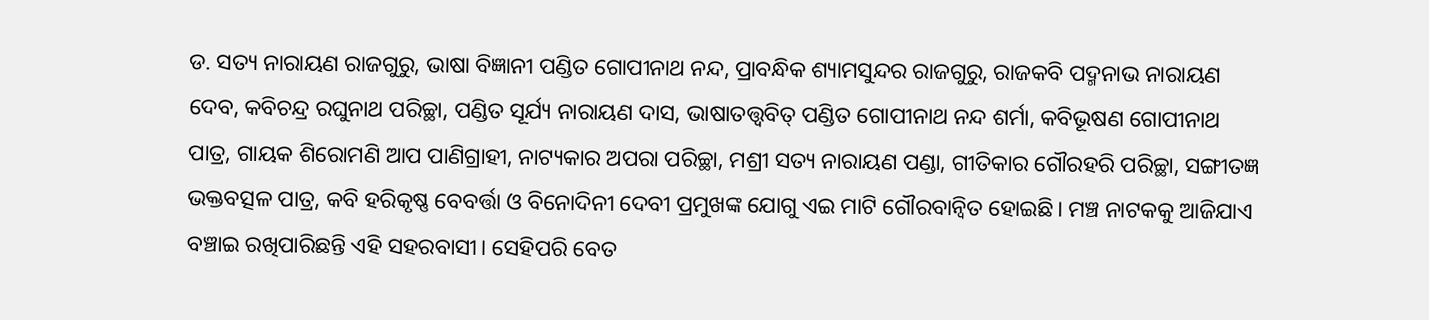ଡ. ସତ୍ୟ ନାରାୟଣ ରାଜଗୁରୁ, ଭାଷା ବିଜ୍ଞାନୀ ପଣ୍ଡିତ ଗୋପୀନାଥ ନନ୍ଦ, ପ୍ରାବନ୍ଧିକ ଶ୍ୟାମସୁନ୍ଦର ରାଜଗୁରୁ, ରାଜକବି ପଦ୍ମନାଭ ନାରାୟଣ ଦେବ, କବିଚନ୍ଦ୍ର ରଘୁନାଥ ପରିଚ୍ଛା, ପଣ୍ଡିତ ସୂର୍ଯ୍ୟ ନାରାୟଣ ଦାସ, ଭାଷାତତ୍ତ୍ଵବିତ୍ ପଣ୍ଡିତ ଗୋପୀନାଥ ନନ୍ଦ ଶର୍ମା, କବିଭୂଷଣ ଗୋପୀନାଥ ପାତ୍ର, ଗାୟକ ଶିରୋମଣି ଆପ ପାଣିଗ୍ରାହୀ, ନାଟ୍ୟକାର ଅପରା ପରିଚ୍ଛା, ମଶ୍ରୀ ସତ୍ୟ ନାରାୟଣ ପଣ୍ଡା, ଗୀତିକାର ଗୌରହରି ପରିଚ୍ଛା, ସଙ୍ଗୀତଜ୍ଞ ଭକ୍ତବତ୍ସଳ ପାତ୍ର, କବି ହରିକୃଷ୍ଣ ବେବର୍ତ୍ତା ଓ ବିନୋଦିନୀ ଦେବୀ ପ୍ରମୁଖଙ୍କ ଯୋଗୁ ଏଇ ମାଟି ଗୌରବାନ୍ୱିତ ହୋଇଛି। ମଞ୍ଚ ନାଟକକୁ ଆଜିଯାଏ ବଞ୍ଚାଇ ରଖିପାରିଛନ୍ତି ଏହି ସହରବାସୀ। ସେହିପରି ବେତ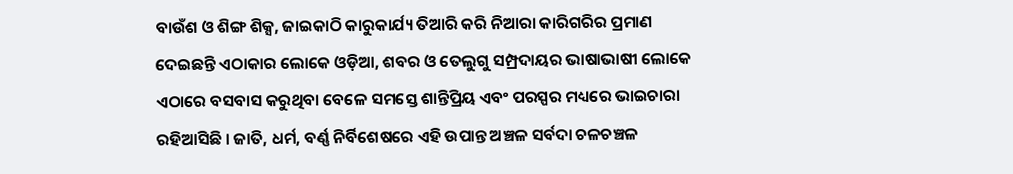ବାଉଁଶ ଓ ଶିଙ୍ଗ ଶିକ୍ସ, ଜାଇକାଠି କାରୁକାର୍ଯ୍ୟ ତିଆରି କରି ନିଆରା କାରିଗରିର ପ୍ରମାଣ ଦେଇଛନ୍ତି ଏଠାକାର ଲୋକେ ଓଡ଼ିଆ, ଶବର ଓ ତେଲୁଗୁ ସମ୍ପ୍ରଦାୟର ଭାଷାଭାଷୀ ଲୋକେ ଏଠାରେ ବସବାସ କରୁଥିବା ବେଳେ ସମସ୍ତେ ଶାନ୍ତିପ୍ରିୟ ଏବଂ ପରସ୍ପର ମଧ୍ୟରେ ଭାଇଚାରା ରହିଆସିଛି । ଜାତି, ଧର୍ମ, ବର୍ଣ୍ଣ ନିର୍ବିଶେଷରେ ଏହି ଉପାନ୍ତ ଅଞ୍ଚଳ ସର୍ବଦା ଚଳଚଞ୍ଚଳ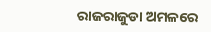ରାଜରାଜୁଡା ଅମଳରେ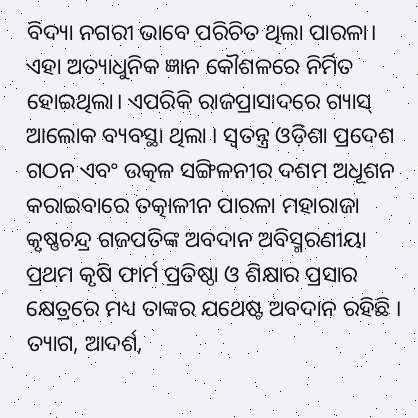ବିଦ୍ୟା ନଗରୀ ଭାବେ ପରିଚିତ ଥିଲା ପାରଳା। ଏହା ଅତ୍ୟାଧୁନିକ ଜ୍ଞାନ କୌଶଳରେ ନିର୍ମିତ ହୋଇଥିଲା। ଏପରିକି ରାଜପ୍ରାସାଦରେ ଗ୍ୟାସ୍ ଆଲୋକ ବ୍ୟବସ୍ଥା ଥିଲା । ସ୍ୱତନ୍ତ୍ର ଓଡ଼ିଶା ପ୍ରଦେଶ ଗଠନ ଏବଂ ଉତ୍କଳ ସଙ୍ଗିଳନୀର ଦଶମ ଅଧୂଶନ କରାଇବାରେ ତତ୍କାଳୀନ ପାରଳା ମହାରାଜା କୃଷ୍ଣଚନ୍ଦ୍ର ଗଜପତିଙ୍କ ଅବଦାନ ଅବିସ୍ମରଣୀୟା ପ୍ରଥମ କୃଷି ଫାର୍ମ ପ୍ରତିଷ୍ଠା ଓ ଶିକ୍ଷାର ପ୍ରସାର କ୍ଷେତ୍ରରେ ମଧ୍ୟ ତାଙ୍କର ଯଥେଷ୍ଟ ଅବଦାନ ରହିଛି । ତ୍ୟାଗ, ଆଦର୍ଶ,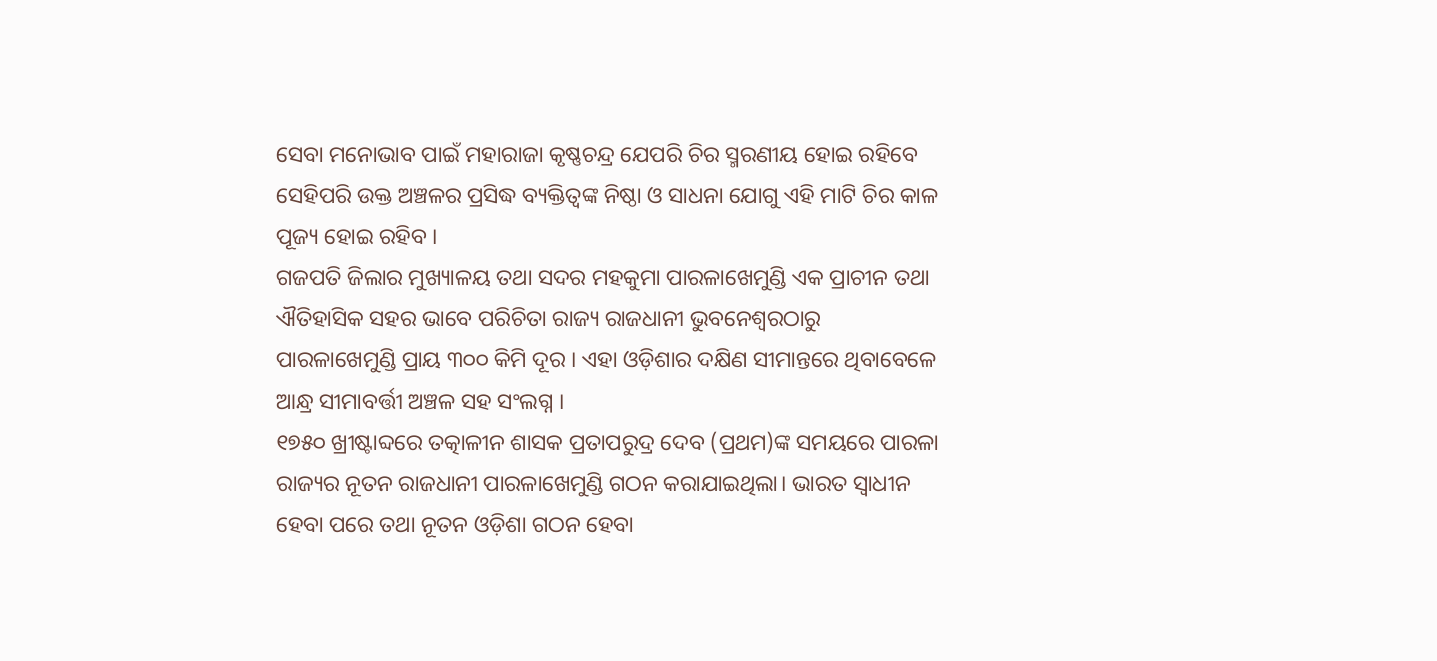ସେବା ମନୋଭାବ ପାଇଁ ମହାରାଜା କୃଷ୍ଣଚନ୍ଦ୍ର ଯେପରି ଚିର ସ୍ମରଣୀୟ ହୋଇ ରହିବେ ସେହିପରି ଉକ୍ତ ଅଞ୍ଚଳର ପ୍ରସିଦ୍ଧ ବ୍ୟକ୍ତିତ୍ଵଙ୍କ ନିଷ୍ଠା ଓ ସାଧନା ଯୋଗୁ ଏହି ମାଟି ଚିର କାଳ ପୂଜ୍ୟ ହୋଇ ରହିବ ।
ଗଜପତି ଜିଲାର ମୁଖ୍ୟାଳୟ ତଥା ସଦର ମହକୁମା ପାରଳାଖେମୁଣ୍ଡି ଏକ ପ୍ରାଚୀନ ତଥା ଐତିହାସିକ ସହର ଭାବେ ପରିଚିତା ରାଜ୍ୟ ରାଜଧାନୀ ଭୁବନେଶ୍ଵରଠାରୁ ପାରଳାଖେମୁଣ୍ଡି ପ୍ରାୟ ୩୦୦ କିମି ଦୂର । ଏହା ଓଡ଼ିଶାର ଦକ୍ଷିଣ ସୀମାନ୍ତରେ ଥିବାବେଳେ ଆନ୍ଧ୍ର ସୀମାବର୍ତ୍ତୀ ଅଞ୍ଚଳ ସହ ସଂଲଗ୍ନ ।
୧୭୫୦ ଖ୍ରୀଷ୍ଟାବ୍ଦରେ ତତ୍କାଳୀନ ଶାସକ ପ୍ରତାପରୁଦ୍ର ଦେବ (ପ୍ରଥମ)ଙ୍କ ସମୟରେ ପାରଳା ରାଜ୍ୟର ନୂତନ ରାଜଧାନୀ ପାରଳାଖେମୁଣ୍ଡି ଗଠନ କରାଯାଇଥିଲା। ଭାରତ ସ୍ଵାଧୀନ ହେବା ପରେ ତଥା ନୂତନ ଓଡ଼ିଶା ଗଠନ ହେବା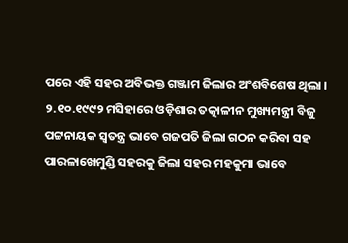ପରେ ଏହି ସହର ଅବିଭକ୍ତ ଗଞ୍ଜାମ ଜିଲାର ଅଂଶବିଶେଷ ଥିଲା । ୨.୧୦.୧୯୯୨ ମସିହାରେ ଓଡ଼ିଶାର ତତ୍କାଳୀନ ମୁଖ୍ୟମନ୍ତ୍ରୀ ବିଜୁ ପଟ୍ଟନାୟକ ସ୍ଵତନ୍ତ୍ର ଭାବେ ଗଜପତି ଜିଲା ଗଠନ କରିବା ସହ ପାରଳାଖେମୁଣ୍ଡି ସହରକୁ ଜିଲା ସହର ମହକୁମା ଭାବେ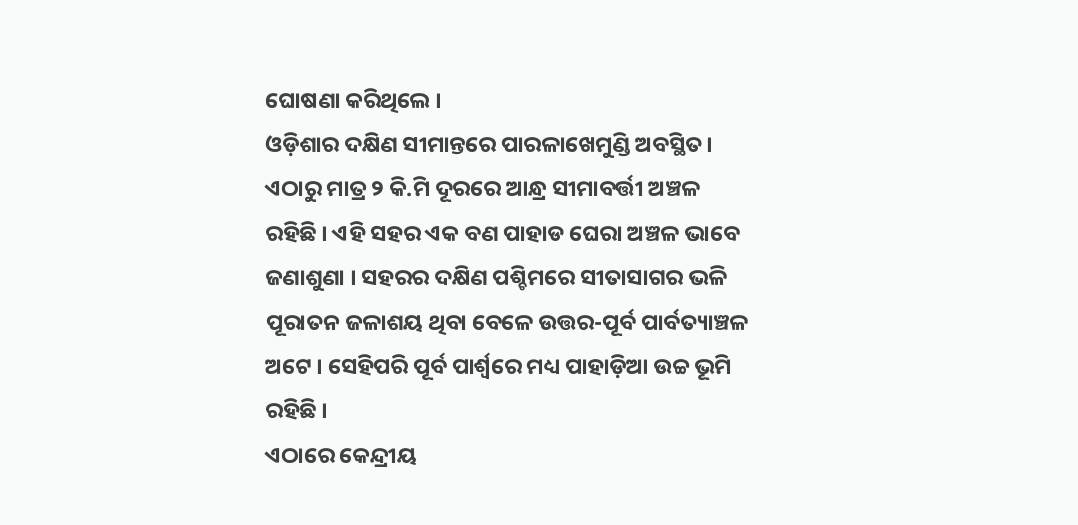ଘୋଷଣା କରିଥିଲେ ।
ଓଡ଼ିଶାର ଦକ୍ଷିଣ ସୀମାନ୍ତରେ ପାରଳାଖେମୁଣ୍ଡି ଅବସ୍ଥିତ। ଏଠାରୁ ମାତ୍ର ୨ କି.ମି ଦୂରରେ ଆନ୍ଧ୍ର ସୀମାବର୍ତ୍ତୀ ଅଞ୍ଚଳ ରହିଛି । ଏହି ସହର ଏକ ବଣ ପାହାଡ ଘେରା ଅଞ୍ଚଳ ଭାବେ ଜଣାଶୁଣା । ସହରର ଦକ୍ଷିଣ ପଶ୍ଚିମରେ ସୀତାସାଗର ଭଳି ପୂରାତନ ଜଳାଶୟ ଥିବା ବେଳେ ଉତ୍ତର-ପୂର୍ବ ପାର୍ବତ୍ୟାଞ୍ଚଳ ଅଟେ । ସେହିପରି ପୂର୍ବ ପାର୍ଶ୍ୱରେ ମଧ୍ୟ ପାହାଡ଼ିଆ ଉଚ୍ଚ ଭୂମି ରହିଛି ।
ଏଠାରେ କେନ୍ଦ୍ରୀୟ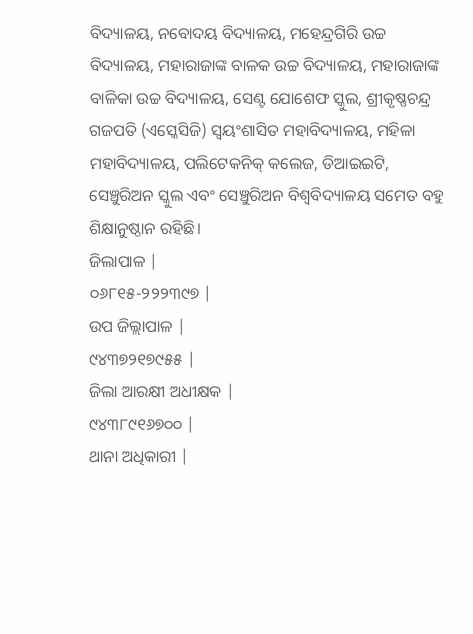ବିଦ୍ୟାଳୟ, ନବୋଦୟ ବିଦ୍ୟାଳୟ, ମହେନ୍ଦ୍ରଗିରି ଉଚ୍ଚ ବିଦ୍ୟାଳୟ, ମହାରାଜାଙ୍କ ବାଳକ ଉଚ୍ଚ ବିଦ୍ୟାଳୟ, ମହାରାଜାଙ୍କ ବାଳିକା ଉଚ୍ଚ ବିଦ୍ୟାଳୟ, ସେଣ୍ଟ ଯୋଶେଫ ସ୍କୁଲ, ଶ୍ରୀକୃଷ୍ଣଚନ୍ଦ୍ର ଗଜପତି (ଏସ୍କେସିଜି) ସ୍ବୟଂଶାସିତ ମହାବିଦ୍ୟାଳୟ, ମହିଳା ମହାବିଦ୍ୟାଳୟ, ପଲିଟେକନିକ୍ କଲେଜ, ଡିଆଇଇଟି, ସେଞ୍ଚୁରିଅନ ସ୍କୁଲ ଏବଂ ସେଞ୍ଚୁରିଅନ ବିଶ୍ୱବିଦ୍ୟାଳୟ ସମେତ ବହୁ ଶିକ୍ଷାନୁଷ୍ଠାନ ରହିଛି।
ଜିଲାପାଳ |
୦୬୮୧୫-୨୨୨୩୯୭ |
ଉପ ଜିଲ୍ଲାପାଳ |
୯୪୩୭୨୧୭୯୫୫ |
ଜିଲା ଆରକ୍ଷୀ ଅଧୀକ୍ଷକ |
୯୪୩୮୯୧୬୭୦୦ |
ଥାନା ଅଧିକାରୀ |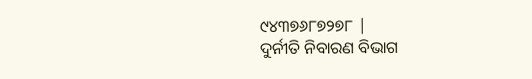୯୪୩୭୬୮୭୨୭୮ |
ଦୁର୍ନୀତି ନିବାରଣ ବିଭାଗ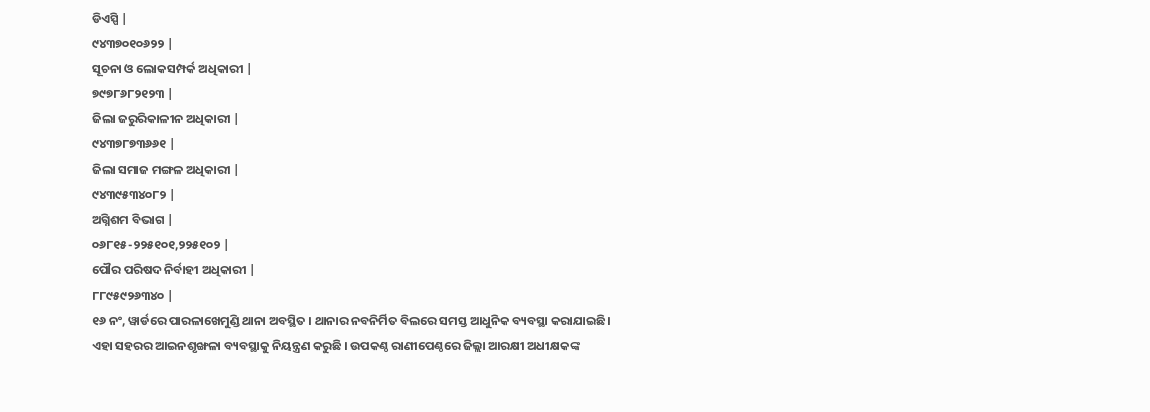ଡିଏସ୍ପି |
୯୪୩୭୦୧୦୬୨୨ |
ସୂଚନା ଓ ଲୋକସମ୍ପର୍କ ଅଧିକାରୀ |
୭୯୭୮୬୮୨୧୨୩ |
ଜିଲା ଜରୁରିକାଳୀନ ଅଧିକାରୀ |
୯୪୩୭୮୭୩୬୬୧ |
ଜିଲା ସମାଜ ମଙ୍ଗଳ ଅଧିକାରୀ |
୯୪୩୯୫୩୪୦୮୨ |
ଅଗ୍ନିଶମ ବିଭାଗ |
୦୬୮୧୫-୨୨୫୧୦୧,୨୨୫୧୦୨ |
ପୌର ପରିଷଦ ନିର୍ବାହୀ ଅଧିକାରୀ |
୮୮୯୫୯୨୬୩୪୦ |
୧୬ ନଂ, ୱାର୍ଡରେ ପାରଳାଖେମୁଣ୍ଡି ଥାନା ଅବସ୍ଥିତ । ଥାନାର ନବନିର୍ମିତ ବିଲରେ ସମସ୍ତ ଆଧୁନିକ ବ୍ୟବସ୍ଥା କରାଯାଇଛି। ଏହା ସହରର ଆଇନଶୃଙ୍ଖଳା ବ୍ୟବସ୍ଥାକୁ ନିୟନ୍ତ୍ରଣ କରୁଛି । ଉପକଣ୍ଠ ରାଣୀପେଣ୍ଠରେ ଜିଲ୍ଲା ଆରକ୍ଷୀ ଅଧୀକ୍ଷକଙ୍କ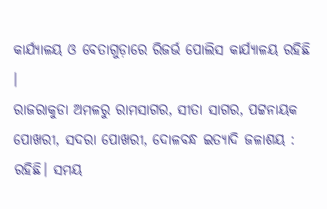କାର୍ଯ୍ୟାଳୟ ଓ ବେତାଗୁଡ଼ାରେ ରିଜର୍ଭ ପୋଲିସ କାର୍ଯ୍ୟାଳୟ ରହିଛି ।
ରାଜରାକୁଡା ଅମଳରୁ ରାମସାଗର, ସୀତା ସାଗର, ପଟ୍ଟନାୟକ ପୋଖରୀ, ସଦରା ପୋଖରୀ, ଦୋଳବନ୍ଧ ଇତ୍ୟାଦି ଜଳାଶୟ : ରହିଛି। ସମୟ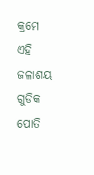କ୍ରମେ ଏହି ଜଳାଶୟ ଗୁଡିକ ପୋତି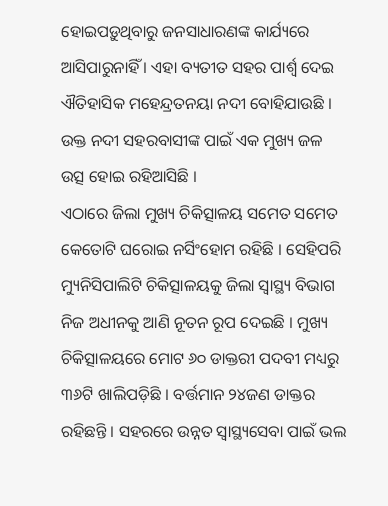ହୋଇପଡ଼ୁଥିବାରୁ ଜନସାଧାରଣଙ୍କ କାର୍ଯ୍ୟରେ ଆସିପାରୁନାହିଁ । ଏହା ବ୍ୟତୀତ ସହର ପାର୍ଶ୍ଵ ଦେଇ ଐତିହାସିକ ମହେନ୍ଦ୍ରତନୟା ନଦୀ ବୋହିଯାଉଛି । ଉକ୍ତ ନଦୀ ସହରବାସୀଙ୍କ ପାଇଁ ଏକ ମୁଖ୍ୟ ଜଳ ଉତ୍ସ ହୋଇ ରହିଆସିଛି ।
ଏଠାରେ ଜିଲା ମୁଖ୍ୟ ଚିକିତ୍ସାଳୟ ସମେତ ସମେତ କେତୋଟି ଘରୋଇ ନର୍ସିଂହୋମ ରହିଛି । ସେହିପରି ମ୍ୟୁନିସିପାଲିଟି ଚିକିତ୍ସାଳୟକୁ ଜିଲା ସ୍ଵାସ୍ଥ୍ୟ ବିଭାଗ ନିଜ ଅଧୀନକୁ ଆଣି ନୂତନ ରୂପ ଦେଇଛି । ମୁଖ୍ୟ ଚିକିତ୍ସାଳୟରେ ମୋଟ ୬୦ ଡାକ୍ତରୀ ପଦବୀ ମଧ୍ୟରୁ ୩୬ଟି ଖାଲିପଡ଼ିଛି । ବର୍ତ୍ତମାନ ୨୪ଜଣ ଡାକ୍ତର ରହିଛନ୍ତି । ସହରରେ ଉନ୍ନତ ସ୍ଵାସ୍ଥ୍ୟସେବା ପାଇଁ ଭଲ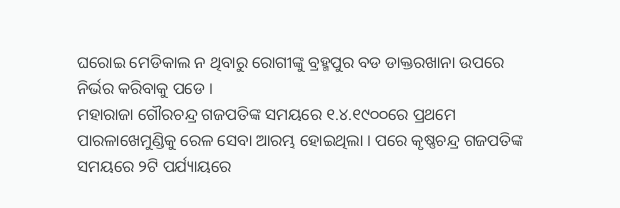ଘରୋଇ ମେଡିକାଲ ନ ଥିବାରୁ ରୋଗୀଙ୍କୁ ବ୍ରହ୍ମପୁର ବଡ ଡାକ୍ତରଖାନା ଉପରେ ନିର୍ଭର କରିବାକୁ ପଡେ ।
ମହାରାଜା ଗୌରଚନ୍ଦ୍ର ଗଜପତିଙ୍କ ସମୟରେ ୧.୪.୧୯୦୦ରେ ପ୍ରଥମେ ପାରଳାଖେମୁଣ୍ଡିକୁ ରେଳ ସେବା ଆରମ୍ଭ ହୋଇଥିଲା । ପରେ କୃଷ୍ଣଚନ୍ଦ୍ର ଗଜପତିଙ୍କ ସମୟରେ ୨ଟି ପର୍ଯ୍ୟାୟରେ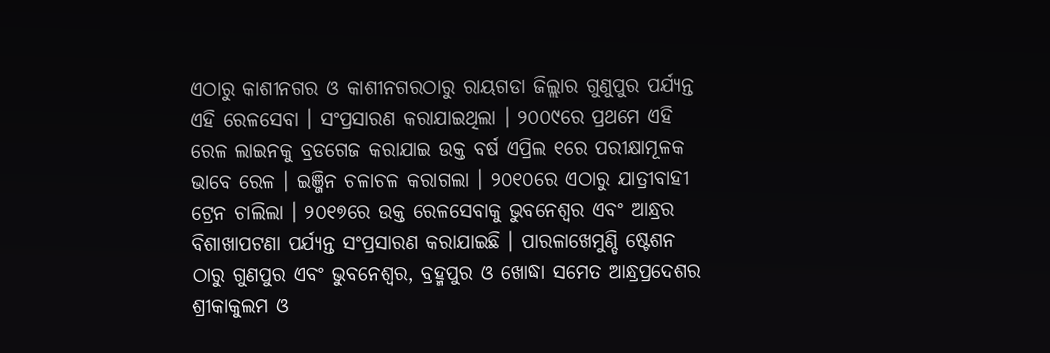ଏଠାରୁ କାଶୀନଗର ଓ କାଶୀନଗରଠାରୁ ରାୟଗଡା ଜିଲ୍ଲାର ଗୁଣୁପୁର ପର୍ଯ୍ୟନ୍ତ ଏହି ରେଳସେବା । ସଂପ୍ରସାରଣ କରାଯାଇଥିଲା । ୨୦୦୯ରେ ପ୍ରଥମେ ଏହି ରେଳ ଲାଇନକୁ ବ୍ରଡଗେଜ କରାଯାଇ ଉକ୍ତ ବର୍ଷ ଏପ୍ରିଲ ୧ରେ ପରୀକ୍ଷାମୂଳକ ଭାବେ ରେଳ । ଇଞ୍ଜିନ ଚଳାଚଳ କରାଗଲା । ୨୦୧୦ରେ ଏଠାରୁ ଯାତ୍ରୀବାହୀ ଟ୍ରେନ ଚାଲିଲା । ୨୦୧୭ରେ ଉକ୍ତ ରେଳସେବାକୁ ଭୁବନେଶ୍ଵର ଏବଂ ଆନ୍ଧ୍ରର ବିଶାଖାପଟଣା ପର୍ଯ୍ୟନ୍ତ ସଂପ୍ରସାରଣ କରାଯାଇଛି । ପାରଳାଖେମୁଣ୍ଡି ଷ୍ଟେଶନ ଠାରୁ ଗୁଣପୁର ଏବଂ ଭୁବନେଶ୍ଵର, ବ୍ରହ୍ମପୁର ଓ ଖୋଦ୍ଧା ସମେତ ଆନ୍ଧ୍ରପ୍ରଦେଶର ଶ୍ରୀକାକୁଲମ ଓ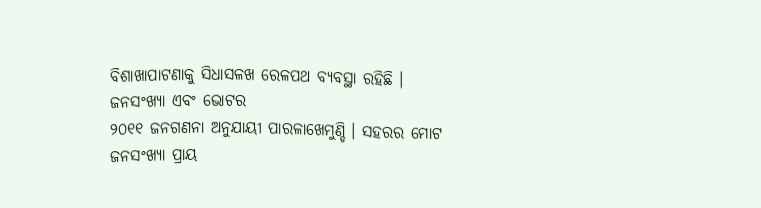ବିଶାଖାପାଟଣାକୁ ସିଧାସଳଖ ରେଳପଥ ବ୍ୟବସ୍ଥା ରହିଛି ।
ଜନସଂଖ୍ୟା ଏବଂ ଭୋଟର
୨୦୧୧ ଜନଗଣନା ଅନୁଯାୟୀ ପାରଳାଖେମୁଣ୍ଡି । ସହରର ମୋଟ ଜନସଂଖ୍ୟା ପ୍ରାୟ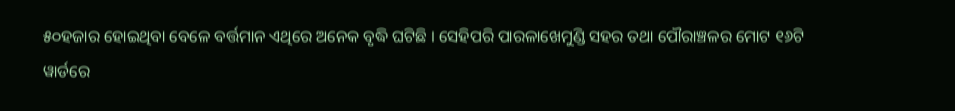୫୦ହଜାର ହୋଇଥିବା ବେଳେ ବର୍ତ୍ତମାନ ଏଥିରେ ଅନେକ ବୃଦ୍ଧି ଘଟିଛି । ସେହିପରି ପାରଳାଖେମୁଣ୍ଡି ସହର ତଥା ପୌରାଞ୍ଚଳର ମୋଟ ୧୬ଟି ୱାର୍ଡରେ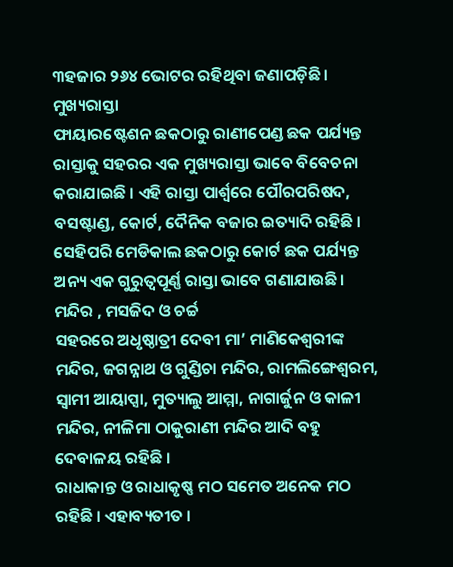୩ହଜାର ୨୬୪ ଭୋଟର ରହିଥିବା ଜଣାପଡ଼ିଛି ।
ମୁଖ୍ୟରାସ୍ତା
ଫାୟାରଷ୍ଟେଶନ ଛକଠାରୁ ରାଣୀପେଣ୍ଡ ଛକ ପର୍ଯ୍ୟନ୍ତ ରାସ୍ତାକୁ ସହରର ଏକ ମୁଖ୍ୟରାସ୍ତା ଭାବେ ବିବେଚନା କରାଯାଇଛି । ଏହି ରାସ୍ତା ପାର୍ଶ୍ଵରେ ପୌରପରିଷଦ, ବସଷ୍ଟାଣ୍ଡ, କୋର୍ଟ, ଦୈନିକ ବଜାର ଇତ୍ୟାଦି ରହିଛି । ସେହିପରି ମେଡିକାଲ ଛକଠାରୁ କୋର୍ଟ ଛକ ପର୍ଯ୍ୟନ୍ତ ଅନ୍ୟ ଏକ ଗୁରୁତ୍ଵପୂର୍ଣ୍ଣ ରାସ୍ତା ଭାବେ ଗଣାଯାଉଛି।
ମନ୍ଦିର , ମସଜିଦ ଓ ଚର୍ଚ୍ଚ
ସହରରେ ଅଧୃଷ୍ଠାତ୍ରୀ ଦେବୀ ମା’ ମାଣିକେଶ୍ଵରୀଙ୍କ ମନ୍ଦିର, ଜଗନ୍ନାଥ ଓ ଗୁଣ୍ଡିଚା ମନ୍ଦିର, ରାମଲିଙ୍ଗେଶ୍ଵରମ, ସ୍ଵାମୀ ଆୟାପ୍ସା, ମୁତ୍ୟାଲୁ ଆମ୍ମା, ନାଗାର୍ଜୁନ ଓ କାଳୀ ମନ୍ଦିର, ନୀଳିମା ଠାକୁରାଣୀ ମନ୍ଦିର ଆଦି ବହୁ ଦେବାଳୟ ରହିଛି ।
ରାଧାକାନ୍ତ ଓ ରାଧାକୃଷ୍ଣ ମଠ ସମେତ ଅନେକ ମଠ ରହିଛି । ଏହାବ୍ୟତୀତ ।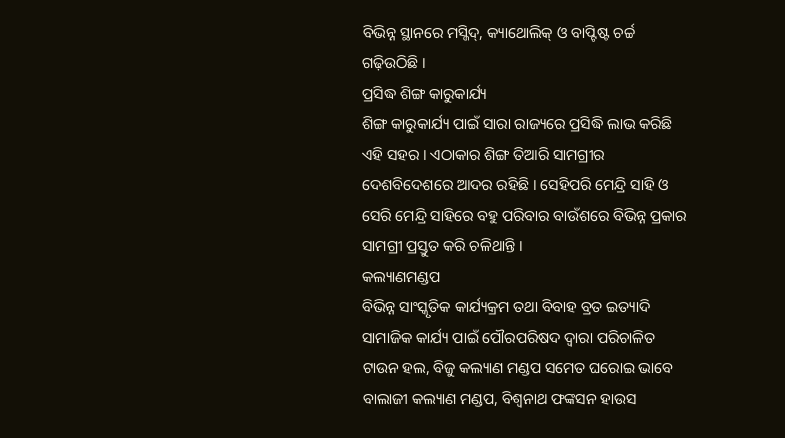ବିଭିନ୍ନ ସ୍ଥାନରେ ମସ୍ଜିଦ୍, କ୍ୟାଥୋଲିକ୍ ଓ ବାପ୍ଟିଷ୍ଟ ଚର୍ଚ୍ଚ ଗଢ଼ିଉଠିଛି ।
ପ୍ରସିଦ୍ଧ ଶିଙ୍ଗ କାରୁକାର୍ଯ୍ୟ
ଶିଙ୍ଗ କାରୁକାର୍ଯ୍ୟ ପାଇଁ ସାରା ରାଜ୍ୟରେ ପ୍ରସିଦ୍ଧି ଲାଭ କରିଛି ଏହି ସହର । ଏଠାକାର ଶିଙ୍ଗ ତିଆରି ସାମଗ୍ରୀର ଦେଶବିଦେଶରେ ଆଦର ରହିଛି । ସେହିପରି ମେନ୍ଦ୍ରି ସାହି ଓ ସେରି ମେନ୍ଦ୍ରି ସାହିରେ ବହୁ ପରିବାର ବାଉଁଶରେ ବିଭିନ୍ନ ପ୍ରକାର ସାମଗ୍ରୀ ପ୍ରସ୍ତୁତ କରି ଚଳିଥାନ୍ତି ।
କଲ୍ୟାଣମଣ୍ଡପ
ବିଭିନ୍ନ ସାଂସ୍କୃତିକ କାର୍ଯ୍ୟକ୍ରମ ତଥା ବିବାହ ବ୍ରତ ଇତ୍ୟାଦି ସାମାଜିକ କାର୍ଯ୍ୟ ପାଇଁ ପୌରପରିଷଦ ଦ୍ଵାରା ପରିଚାଳିତ ଟାଉନ ହଲ, ବିଜୁ କଲ୍ୟାଣ ମଣ୍ଡପ ସମେତ ଘରୋଇ ଭାବେ ବାଲାଜୀ କଲ୍ୟାଣ ମଣ୍ଡପ, ବିଶ୍ଵନାଥ ଫଙ୍କସନ ହାଉସ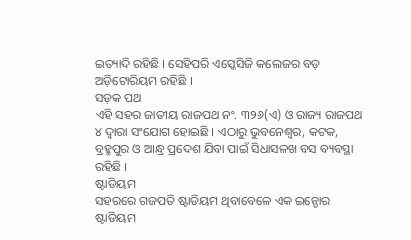ଇତ୍ୟାଦି ରହିଛି । ସେହିପରି ଏସ୍କେସିଜି କଲେଜର ବଡ଼ ଅଡ଼ିଟୋରିୟମ ରହିଛି ।
ସଡ଼କ ପଥ
ଏହି ସହର ଜାତୀୟ ରାଜପଥ ନଂ. ୩୨୬(ଏ) ଓ ରାଜ୍ୟ ରାଜପଥ ୪ ଦ୍ଵାରା ସଂଯୋଗ ହୋଇଛି । ଏଠାରୁ ଭୁବନେଶ୍ଵର, କଟକ, ବ୍ରହ୍ମପୁର ଓ ଆନ୍ଧ୍ର ପ୍ରଦେଶ ଯିବା ପାଇଁ ସିଧାସଳଖ ବସ ବ୍ୟବସ୍ଥା ରହିଛି ।
ଷ୍ଟାଡିୟମ
ସହରରେ ଗଜପତି ଷ୍ଟାଡିୟମ ଥିବାବେଳେ ଏକ ଇନ୍ଡୋର ଷ୍ଟାଡିୟମ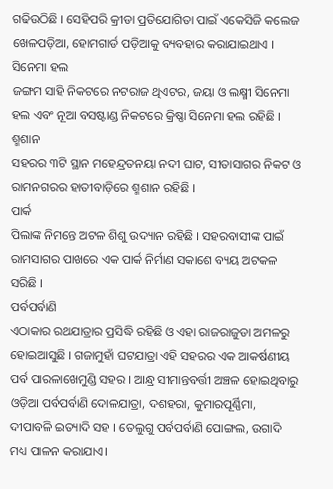ଗଢିଉଠିଛି । ସେହିପରି କ୍ରୀଡା ପ୍ରତିଯୋଗିତା ପାଇଁ ଏକେସିଜି କଲେଜ ଖେଳପଡ଼ିଆ, ହୋମଗାର୍ଡ ପଡ଼ିଆକୁ ବ୍ୟବହାର କରାଯାଇଥାଏ ।
ସିନେମା ହଲ
ଜଙ୍ଗମ ସାହି ନିକଟରେ ନଟରାଜ ଥିଏଟର, ଜୟା ଓ ଲକ୍ଷ୍ମୀ ସିନେମା ହଲ ଏବଂ ନୂଆ ବସଷ୍ଟାଣ୍ଡ ନିକଟରେ କ୍ରିଷ୍ଣା ସିନେମା ହଲ ରହିଛି ।
ଶ୍ମଶାନ
ସହରର ୩ଟି ସ୍ଥାନ ମହେନ୍ଦ୍ରତନୟା ନଦୀ ଘାଟ, ସୀତାସାଗର ନିକଟ ଓ ରାମନଗରର ହାତୀବାଡ଼ିରେ ଶ୍ମଶାନ ରହିଛି ।
ପାର୍କ
ପିଲାଙ୍କ ନିମନ୍ତେ ଅଟଳ ଶିଶୁ ଉଦ୍ୟାନ ରହିଛି । ସହରବାସୀଙ୍କ ପାଇଁ ରାମସାଗର ପାଖରେ ଏକ ପାର୍କ ନିର୍ମାଣ ସକାଶେ ବ୍ୟୟ ଅଟକଳ ସରିଛି ।
ପର୍ବପର୍ବାଣି
ଏଠାକାର ରଥଯାତ୍ରାର ପ୍ରସିଦ୍ଧି ରହିଛି ଓ ଏହା ରାଜରାଜୁଡା ଅମଳରୁ ହୋଇଆସୁଛି । ଗଜାମୁହାଁ ଘଟଯାତ୍ରା ଏହି ସହରର ଏକ ଆକର୍ଷଣୀୟ ପର୍ବ ପାରଳାଖେମୁଣ୍ଡି ସହର । ଆନ୍ଧ୍ର ସୀମାନ୍ତବର୍ତ୍ତୀ ଅଞ୍ଚଳ ହୋଇଥିବାରୁ ଓଡ଼ିଆ ପର୍ବପର୍ବାଣି ଦୋଳଯାତ୍ରା, ଦଶହରା, କୁମାରପୂର୍ଣ୍ଣିମା, ଦୀପାବଳି ଇତ୍ୟାଦି ସହ । ତେଲୁଗୁ ପର୍ବପର୍ବାଣି ପୋଙ୍ଗଲ, ଉଗାଦି ମଧ୍ୟ ପାଳନ କରାଯାଏ।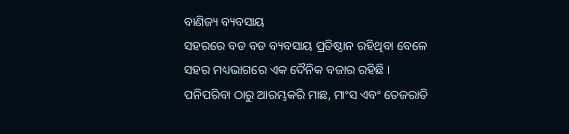ବାଣିଜ୍ୟ ବ୍ୟବସାୟ
ସହରରେ ବଡ ବଡ ବ୍ୟବସାୟ ପ୍ରତିଷ୍ଠାନ ରହିଥିବା ବେଳେ ସହର ମଧ୍ୟଭାଗରେ ଏକ ଦୈନିକ ବଜାର ରହିଛି । ପନିପରିବା ଠାରୁ ଆରମ୍ଭକରି ମାଛ, ମାଂସ ଏବଂ ତେଜରାତି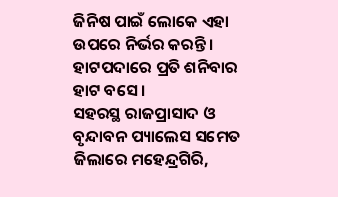ଜିନିଷ ପାଇଁ ଲୋକେ ଏହା ଉପରେ ନିର୍ଭର କରନ୍ତି । ହାଟପଦାରେ ପ୍ରତି ଶନିବାର ହାଟ ବସେ ।
ସହରସ୍ଥ ରାଜପ୍ରାସାଦ ଓ ବୃନ୍ଦାବନ ପ୍ୟାଲେସ ସମେତ ଜିଲାରେ ମହେନ୍ଦ୍ରଗିରି,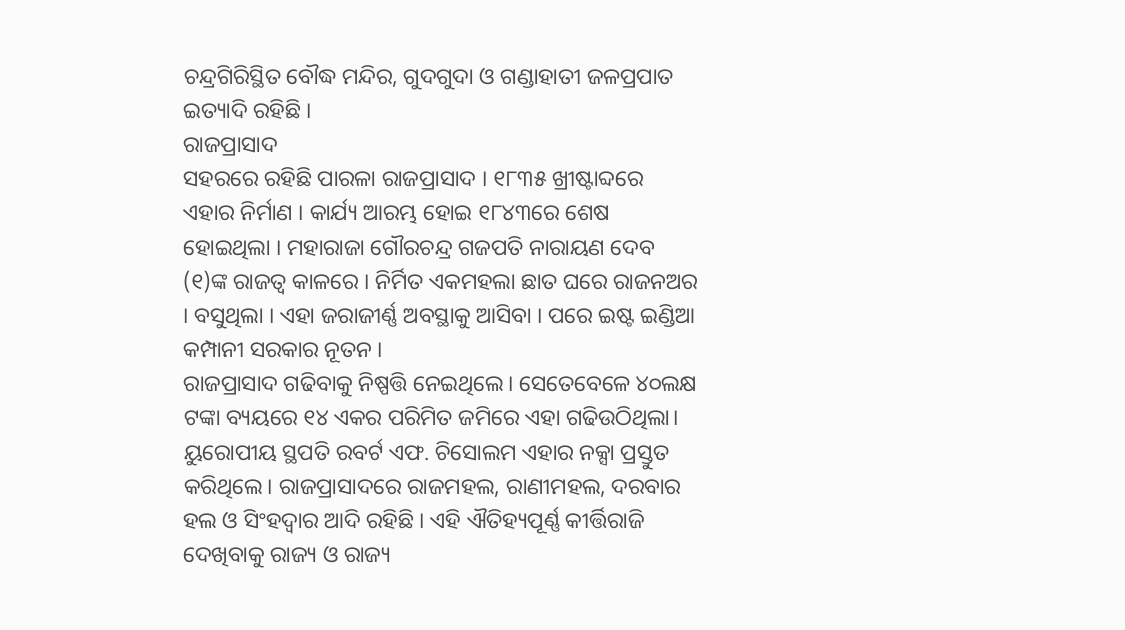ଚନ୍ଦ୍ରଗିରିସ୍ଥିତ ବୌଦ୍ଧ ମନ୍ଦିର, ଗୁଦଗୁଦା ଓ ଗଣ୍ଡାହାତୀ ଜଳପ୍ରପାତ ଇତ୍ୟାଦି ରହିଛି ।
ରାଜପ୍ରାସାଦ
ସହରରେ ରହିଛି ପାରଳା ରାଜପ୍ରାସାଦ । ୧୮୩୫ ଖ୍ରୀଷ୍ଟାବ୍ଦରେ ଏହାର ନିର୍ମାଣ । କାର୍ଯ୍ୟ ଆରମ୍ଭ ହୋଇ ୧୮୪୩ରେ ଶେଷ ହୋଇଥିଲା । ମହାରାଜା ଗୌରଚନ୍ଦ୍ର ଗଜପତି ନାରାୟଣ ଦେବ (୧)ଙ୍କ ରାଜତ୍ଵ କାଳରେ । ନିର୍ମିତ ଏକମହଲା ଛାତ ଘରେ ରାଜନଅର । ବସୁଥିଲା । ଏହା ଜରାଜୀର୍ଣ୍ଣ ଅବସ୍ଥାକୁ ଆସିବା । ପରେ ଇଷ୍ଟ ଇଣ୍ଡିଆ କମ୍ପାନୀ ସରକାର ନୂତନ ।
ରାଜପ୍ରାସାଦ ଗଢିବାକୁ ନିଷ୍ପତ୍ତି ନେଇଥିଲେ। ସେତେବେଳେ ୪୦ଲକ୍ଷ ଟଙ୍କା ବ୍ୟୟରେ ୧୪ ଏକର ପରିମିତ ଜମିରେ ଏହା ଗଢିଉଠିଥିଲା। ୟୁରୋପୀୟ ସ୍ଥପତି ରବର୍ଟ ଏଫ. ଚିସୋଲମ ଏହାର ନକ୍ସା ପ୍ରସ୍ତୁତ କରିଥିଲେ। ରାଜପ୍ରାସାଦରେ ରାଜମହଲ, ରାଣୀମହଲ, ଦରବାର ହଲ ଓ ସିଂହଦ୍ଵାର ଆଦି ରହିଛି । ଏହି ଐତିହ୍ୟପୂର୍ଣ୍ଣ କୀର୍ତ୍ତିରାଜି ଦେଖିବାକୁ ରାଜ୍ୟ ଓ ରାଜ୍ୟ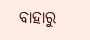ବାହାରୁ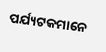ପର୍ଯ୍ୟଟକମାନେ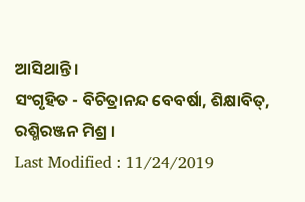ଆସିଥାନ୍ତି ।
ସଂଗୃହିତ - ବିଚିତ୍ରାନନ୍ଦ ବେବର୍ଷା, ଶିକ୍ଷାବିତ୍, ରଶ୍ମିରଞ୍ଜନ ମିଶ୍ର ।
Last Modified : 11/24/2019